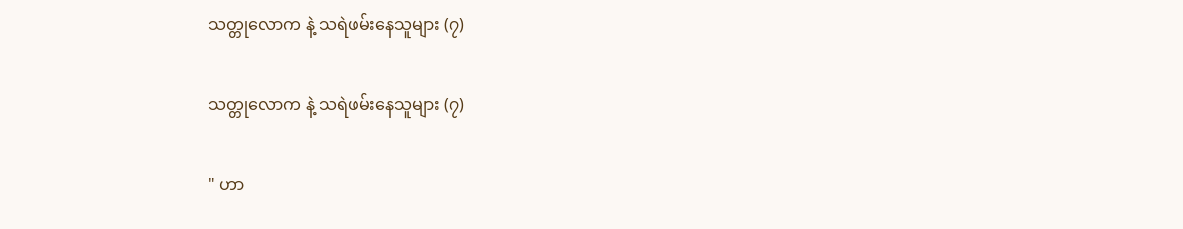သတ္တုလောက နဲ့ သရဲဖမ်းနေသူများ (၇)

သတ္တုလောက နဲ့ သရဲဖမ်းနေသူများ (၇)

" ဟာ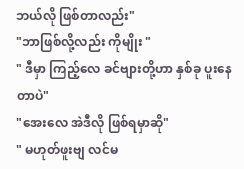ဘယ်လို ဖြစ်တာလည်း"
"ဘာဖြစ်လို့လည်း ကိုမျိုး "
" ဒီမှာ ကြည့်လေ ခင်ဗျားတို့ဟာ နှစ်ခု ပူးနေတာပဲ"
"အေးလေ အဲဒီလို ဖြစ်ရမှာဆို"
" မဟုတ်ဖူးဗျ လင်မ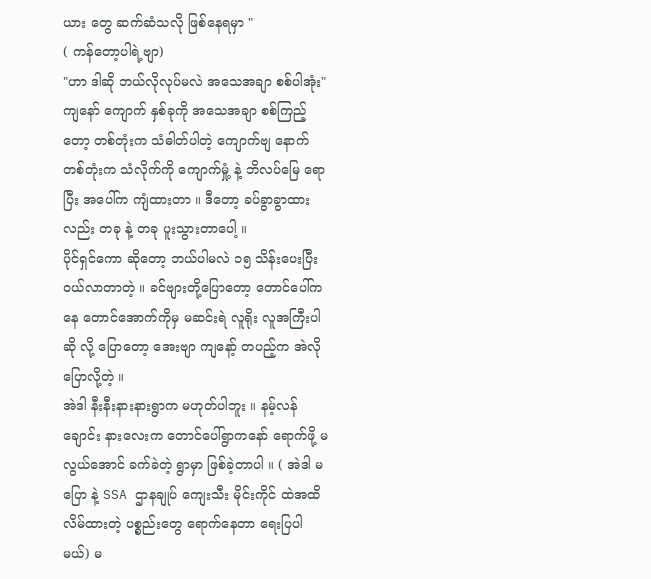ယား တွေ ဆက်ဆံသလို ဖြစ်နေရမှာ "
( ကန်တော့ပါရဲ့ဗျာ)
"ဟာ ဒါဆို ဘယ်လိုလုပ်မလဲ အသေအချာ စစ်ပါအုံး"
ကျနော် ကျောက် နှစ်ခုကို အသေအချာ စစ်ကြည့်တော့ တစ်တုံးက သံဓါတ်ပါတဲ့ ကျောက်ဗျ နောက်တစ်တုံးက သံလိုက်ကို ကျောက်မှုံ့ နဲ့ ဘိလပ်မြေ ရောပြီး အပေါ်က ကျံထားတာ ။ ဒီတော့ ခပ်ခွာခွာထားလည်း တခု နဲ့ တခု ပူးသွားတာပေါ့ ။
ပိုင်ရှင်ကော ဆိုတော့ ဘယ်ပါမလဲ ၁၅ သိန်းပေးပြီး ဝယ်လာတာတဲ့ ။ ခင်ဗျားတို့ပြောတော့ တောင်ပေါ်ကနေ တောင်အောက်ကိုမှ မဆင်းရဲ လူရိုး လူအကြီးပါဆို လို့ ပြောတော့ အေးဗျာ ကျနော့် တပည့်က အဲလိုပြောလို့တဲ့ ။
အဲဒါ နီးနီးနားနားရွာက မဟုတ်ပါဘူး ။ နမ့်လန်ချောင်း နားလေးက တောင်ပေါ်ရွာကနော် ရောက်ဖို့ မလွယ်အောင် ခက်ခဲတဲ့ ရွာမှာ ဖြစ်ခဲ့တာပါ ။ ( အဲဒါ မပြော နဲ့ SSA ဌာနချုပ် ကျေးသီး မိုင်းကိုင် ထဲအထိ လိမ်ထားတဲ့ ပစ္စည်းတွေ ရောက်နေတာ ရေးပြပါမယ်) မ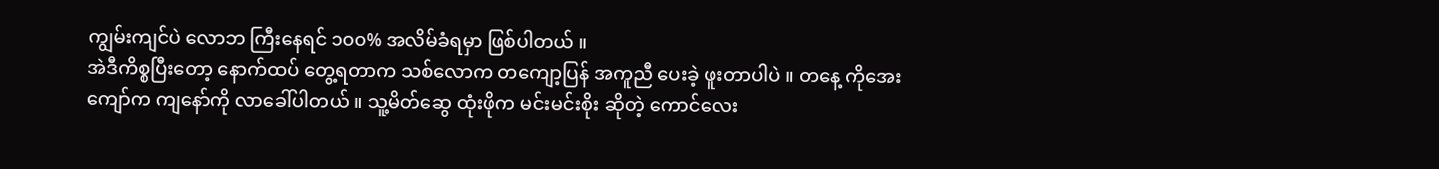ကျွမ်းကျင်ပဲ လောဘ ကြီးနေရင် ၁၀၀% အလိမ်ခံရမှာ ဖြစ်ပါတယ် ။
အဲဒီကိစ္စပြီးတော့ နောက်ထပ် တွေ့ရတာက သစ်လောက တကျော့ပြန် အကူညီ ပေးခဲ့ ဖူးတာပါပဲ ။ တနေ့ ကိုအေးကျော်က ကျနော်ကို လာခေါ်ပါတယ် ။ သူ့မိတ်ဆွေ ထုံးဖိုက မင်းမင်းစိုး ဆိုတဲ့ ကောင်လေး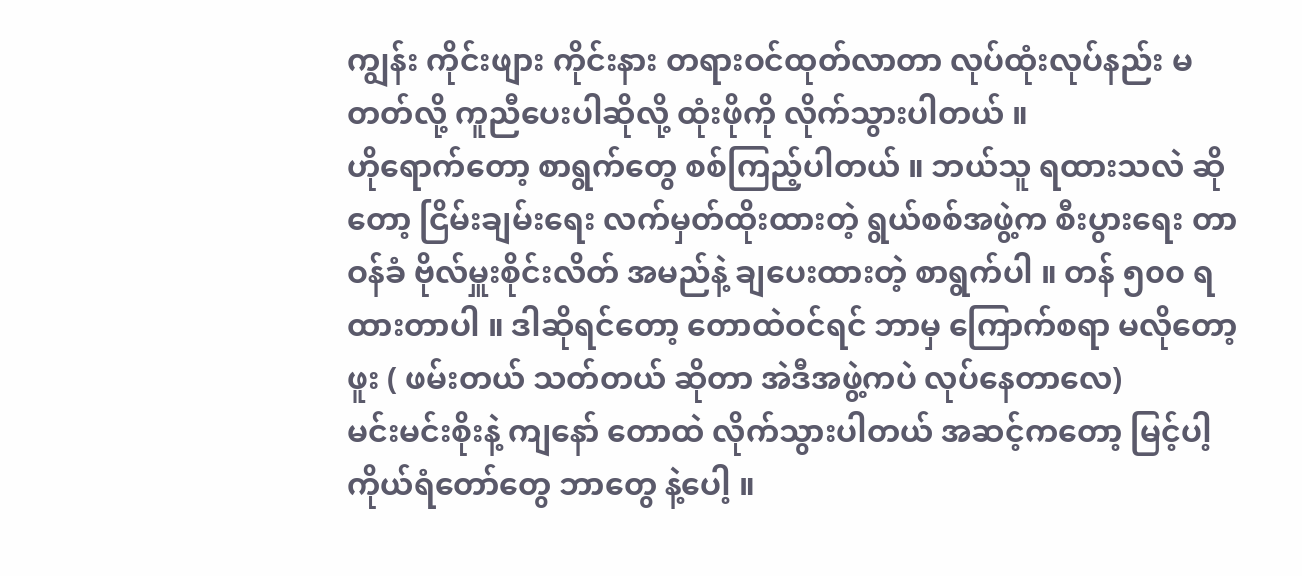ကျွန်း ကိုင်းဖျား ကိုင်းနား တရားဝင်ထုတ်လာတာ လုပ်ထုံးလုပ်နည်း မတတ်လို့ ကူညီပေးပါဆိုလို့ ထုံးဖိုကို လိုက်သွားပါတယ် ။
ဟိုရောက်တော့ စာရွက်တွေ စစ်ကြည့်ပါတယ် ။ ဘယ်သူ ရထားသလဲ ဆိုတော့ ငြိမ်းချမ်းရေး လက်မှတ်ထိုးထားတဲ့ ရွယ်စစ်အဖွဲ့က စီးပွားရေး တာဝန်ခံ ဗိုလ်မှူးစိုင်းလိတ် အမည်နဲ့ ချပေးထားတဲ့ စာရွက်ပါ ။ တန် ၅၀၀ ရထားတာပါ ။ ဒါဆိုရင်တော့ တောထဲဝင်ရင် ဘာမှ ကြောက်စရာ မလိုတော့ဖူး ( ဖမ်းတယ် သတ်တယ် ဆိုတာ အဲဒီအဖွဲ့ကပဲ လုပ်နေတာလေ)
မင်းမင်းစိုးနဲ့ ကျနော် တောထဲ လိုက်သွားပါတယ် အဆင့်ကတော့ မြင့်ပါ့ ကိုယ်ရံတော်တွေ ဘာတွေ နဲ့ပေါ့ ။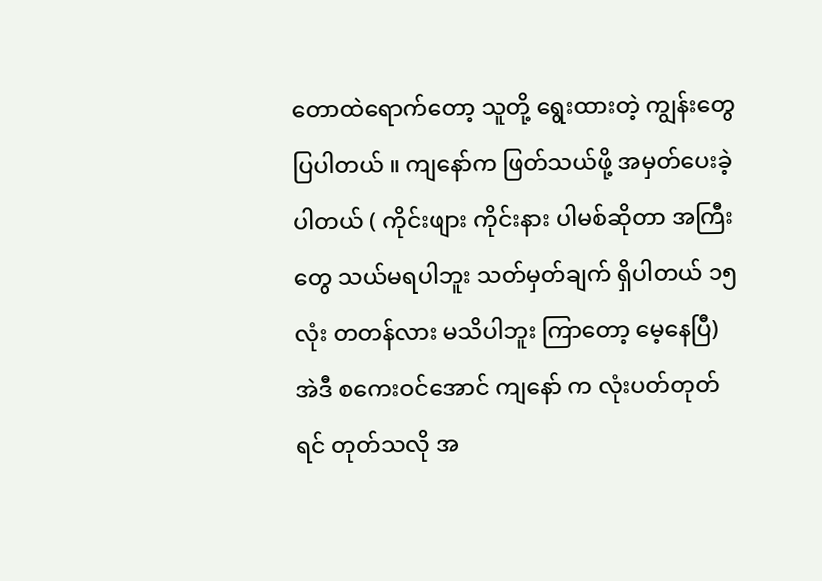တောထဲရောက်တော့ သူတို့ ရွေးထားတဲ့ ကျွန်းတွေ ပြပါတယ် ။ ကျနော်က ဖြတ်သယ်ဖို့ အမှတ်ပေးခဲ့ပါတယ် ( ကိုင်းဖျား ကိုင်းနား ပါမစ်ဆိုတာ အကြီးတွေ သယ်မရပါဘူး သတ်မှတ်ချက် ရှိပါတယ် ၁၅ လုံး တတန်လား မသိပါဘူး ကြာတော့ မေ့နေပြီ) အဲဒီ စကေးဝင်အောင် ကျနော် က လုံးပတ်တုတ်ရင် တုတ်သလို အ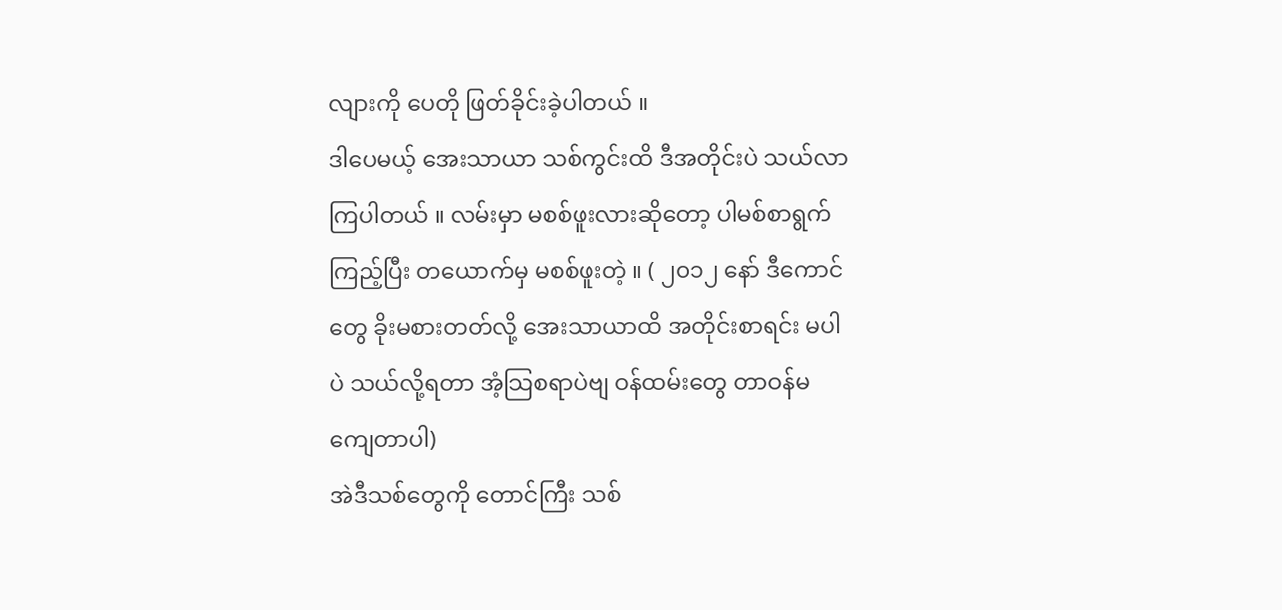လျားကို ပေတို ဖြတ်ခိုင်းခဲ့ပါတယ် ။
ဒါပေမယ့် အေးသာယာ သစ်ကွင်းထိ ဒီအတိုင်းပဲ သယ်လာကြပါတယ် ။ လမ်းမှာ မစစ်ဖူးလားဆိုတော့ ပါမစ်စာရွက်ကြည့်ပြီး တယောက်မှ မစစ်ဖူးတဲ့ ။ ( ၂၀၁၂ နော် ဒီကောင်တွေ ခိုးမစားတတ်လို့ အေးသာယာထိ အတိုင်းစာရင်း မပါပဲ သယ်လို့ရတာ အံ့သြစရာပဲဗျ ဝန်ထမ်းတွေ တာဝန်မကျေတာပါ)
အဲဒီသစ်တွေကို တောင်ကြီး သစ်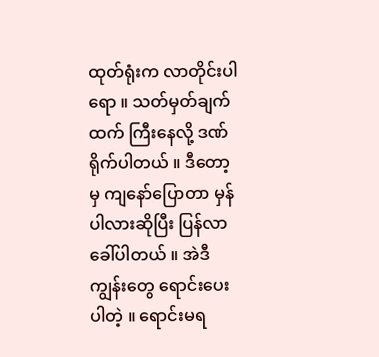ထုတ်ရုံးက လာတိုင်းပါရော ။ သတ်မှတ်ချက်ထက် ကြီးနေလို့ ဒဏ်ရိုက်ပါတယ် ။ ဒီတော့မှ ကျနော်ပြောတာ မှန်ပါလားဆိုပြီး ပြန်လာခေါ်ပါတယ် ။ အဲဒီကျွန်းတွေ ရောင်းပေးပါတဲ့ ။ ရောင်းမရ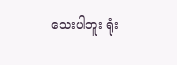သေးပါဘူး ရုံး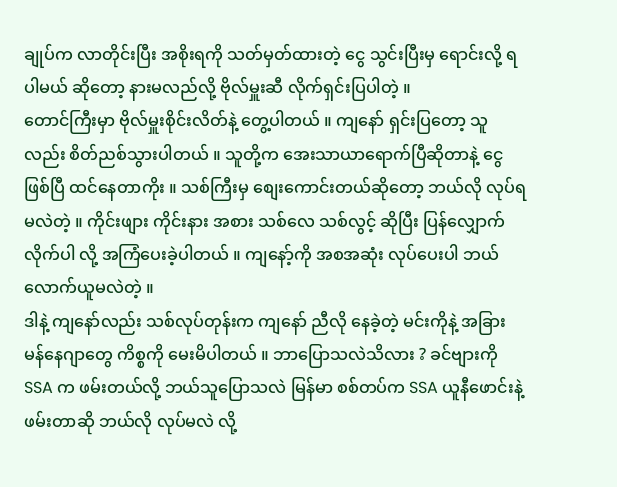ချုပ်က လာတိုင်းပြီး အစိုးရကို သတ်မှတ်ထားတဲ့ ငွေ သွင်းပြီးမှ ရောင်းလို့ ရပါမယ် ဆိုတော့ နားမလည်လို့ ဗိုလ်မှူးဆီ လိုက်ရှင်းပြပါတဲ့ ။
တောင်ကြီးမှာ ဗိုလ်မှူးစိုင်းလိတ်နဲ့ တွေ့ပါတယ် ။ ကျနော် ရှင်းပြတော့ သူလည်း စိတ်ညစ်သွားပါတယ် ။ သူတို့က အေးသာယာရောက်ပြီဆိုတာနဲ့ ငွေဖြစ်ပြီ ထင်နေတာကိုး ။ သစ်ကြီးမှ စျေးကောင်းတယ်ဆိုတော့ ဘယ်လို လုပ်ရမလဲတဲ့ ။ ကိုင်းဖျား ကိုင်းနား အစား သစ်လေ သစ်လွင့် ဆိုပြီး ပြန်လျှောက်လိုက်ပါ လို့ အကြံပေးခဲ့ပါတယ် ။ ကျနော့်ကို အစအဆုံး လုပ်ပေးပါ ဘယ်လောက်ယူမလဲတဲ့ ။
ဒါနဲ့ ကျနော်လည်း သစ်လုပ်တုန်းက ကျနော် ညီလို နေခဲ့တဲ့ မင်းကိုနဲ့ အခြား မန်နေဂျာတွေ ကိစ္စကို မေးမိပါတယ် ။ ဘာပြောသလဲသိလား ? ခင်ဗျားကို SSA က ဖမ်းတယ်လို့ ဘယ်သူပြောသလဲ မြန်မာ စစ်တပ်က SSA ယူနီဖောင်းနဲ့ ဖမ်းတာဆို ဘယ်လို လုပ်မလဲ လို့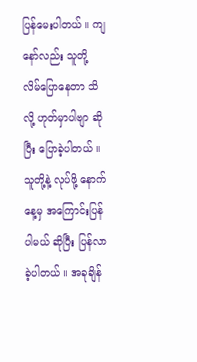ပြန်မေးပါတယ် ။ ကျနော်လည်း သူတို့ လိမ်ပြောနေတာ သိလို့ ဟုတ်မှာပါဗျာ ဆိုပြီး ပြောခဲ့ပါတယ် ။ သူတို့နဲ့ လုပ်ဖို့ နောက်နေ့မှ အကြောင်းပြန်ပါမယ် ဆိုပြီး ပြန်လာခဲ့ပါတယ် ။ အခုချိန်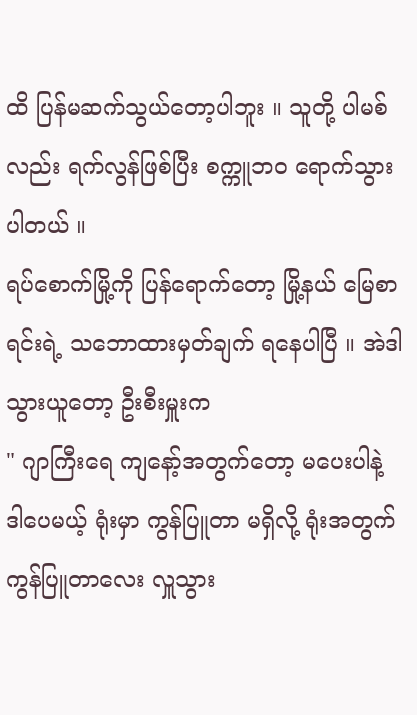ထိ ပြန်မဆက်သွယ်တော့ပါဘူး ။ သူတို့ ပါမစ်လည်း ရက်လွန်ဖြစ်ပြီး စက္ကူဘဝ ရောက်သွားပါတယ် ။
ရပ်စောက်မြို့ကို ပြန်ရောက်တော့ မြို့နယ် မြေစာရင်းရဲ့ သဘောထားမှတ်ချက် ရနေပါပြီ ။ အဲဒါ သွားယူတော့ ဦးစီးမှူးက
" ဂျာကြီးရေ ကျနော့်အတွက်တော့ မပေးပါနဲ့ ဒါပေမယ့် ရုံးမှာ ကွန်ပြူတာ မရှိလို့ ရုံးအတွက် ကွန်ပြူတာလေး လှူသွား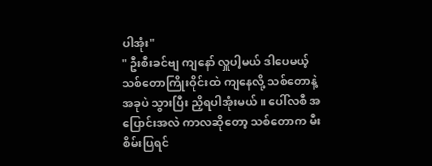ပါအုံး"
" ဦးစီးခင်ဗျ ကျနော် လှူပါ့မယ် ဒါပေမယ့် သစ်တောကြိုးဝိုင်းထဲ ကျနေလို့ သစ်တောနဲ့ အခုပဲ သွားပြီး ညှိရပါအုံးမယ် ။ ပေါ်လစီ အပြောင်းအလဲ ကာလဆိုတော့ သစ်တောက မီးစိမ်းပြရင်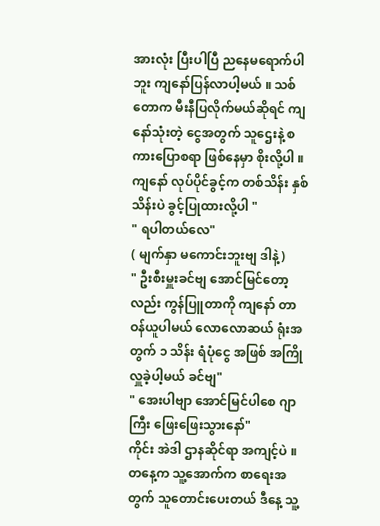အားလုံး ပြီးပါပြီ ညနေမရောက်ပါဘူး ကျနော်ပြန်လာပါ့မယ် ။ သစ်တောက မီးနီပြလိုက်မယ်ဆိုရင် ကျနော်သုံးတဲ့ ငွေအတွက် သူဌေးနဲ့ စကားပြောစရာ ဖြစ်နေမှာ စိုးလို့ပါ ။ ကျနော် လုပ်ပိုင်ခွင့်က တစ်သိန်း နှစ်သိန်းပဲ ခွင့်ပြုထားလို့ပါ "
" ရပါတယ်လေ"
( မျက်နှာ မကောင်းဘူးဗျ ဒါနဲ့)
" ဦးစီးမှူးခင်ဗျ အောင်မြင်တော့လည်း ကွန်ပြူတာကို ကျနော် တာဝန်ယူပါမယ် လောလောဆယ် ရုံးအတွက် ၁ သိန်း ရံပုံငွေ အဖြစ် အကြို လှူခဲ့ပါ့မယ် ခင်ဗျ"
" အေးပါဗျာ အောင်မြင်ပါစေ ဂျာကြီး ဖြေးဖြေးသွားနော်"
ကိုင်း အဲဒါ ဌာနဆိုင်ရာ အကျင့်ပဲ ။ တနေ့က သူ့အောက်က စာရေးအတွက် သူတောင်းပေးတယ် ဒီနေ့ သူ့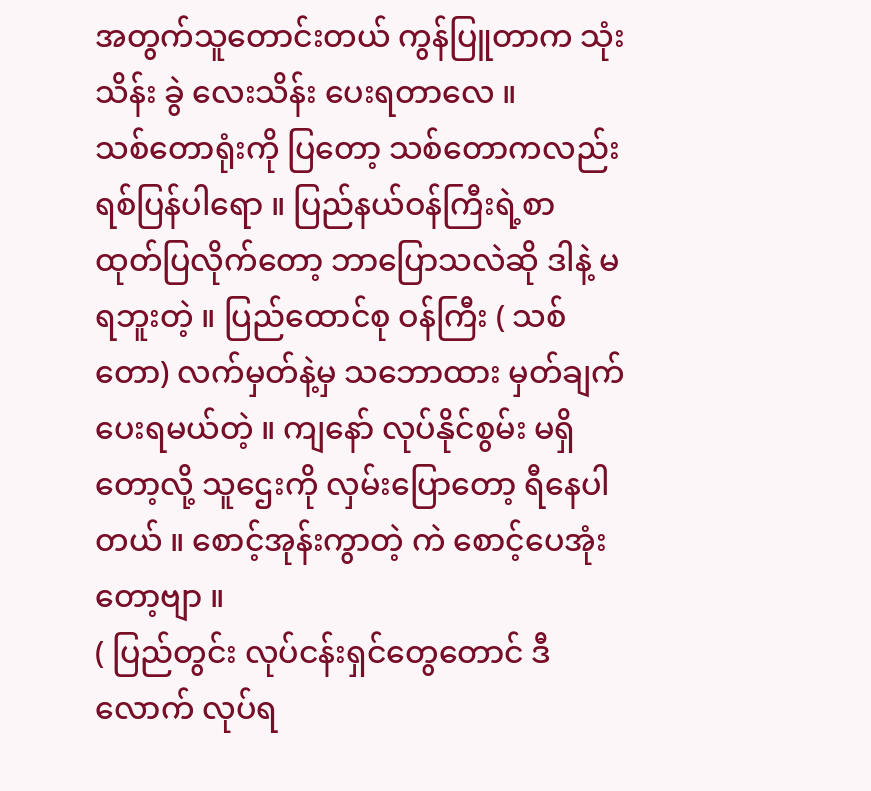အတွက်သူတောင်းတယ် ကွန်ပြူတာက သုံးသိန်း ခွဲ လေးသိန်း ပေးရတာလေ ။
သစ်တောရုံးကို ပြတော့ သစ်တောကလည်း ရစ်ပြန်ပါရော ။ ပြည်နယ်ဝန်ကြီးရဲ့စာ ထုတ်ပြလိုက်တော့ ဘာပြောသလဲဆို ဒါနဲ့ မရဘူးတဲ့ ။ ပြည်ထောင်စု ဝန်ကြီး ( သစ်တော) လက်မှတ်နဲ့မှ သဘောထား မှတ်ချက် ပေးရမယ်တဲ့ ။ ကျနော် လုပ်နိုင်စွမ်း မရှိတော့လို့ သူဌေးကို လှမ်းပြောတော့ ရီနေပါတယ် ။ စောင့်အုန်းကွာတဲ့ ကဲ စောင့်ပေအုံးတော့ဗျာ ။
( ပြည်တွင်း လုပ်ငန်းရှင်တွေတောင် ဒီလောက် လုပ်ရ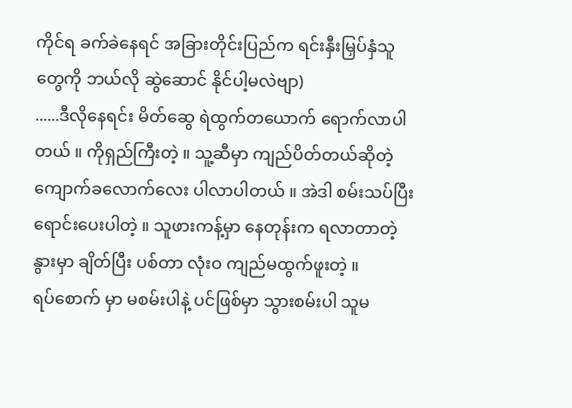ကိုင်ရ ခက်ခဲနေရင် အခြားတိုင်းပြည်က ရင်းနှီးမြှပ်နှံသူတွေကို ဘယ်လို ဆွဲဆောင် နိုင်ပါ့မလဲဗျာ)
......ဒီလိုနေရင်း မိတ်ဆွေ ရဲထွက်တယောက် ရောက်လာပါတယ် ။ ကိုရှည်ကြီးတဲ့ ။ သူ့ဆီမှာ ကျည်ပိတ်တယ်ဆိုတဲ့ ကျောက်ခလောက်လေး ပါလာပါတယ် ။ အဲဒါ စမ်းသပ်ပြီး ရောင်းပေးပါတဲ့ ။ သူဖားကန့်မှာ နေတုန်းက ရလာတာတဲ့ နွားမှာ ချိတ်ပြီး ပစ်တာ လုံးဝ ကျည်မထွက်ဖူးတဲ့ ။
ရပ်စောက် မှာ မစမ်းပါနဲ့ ပင်ဖြစ်မှာ သွားစမ်းပါ သူမ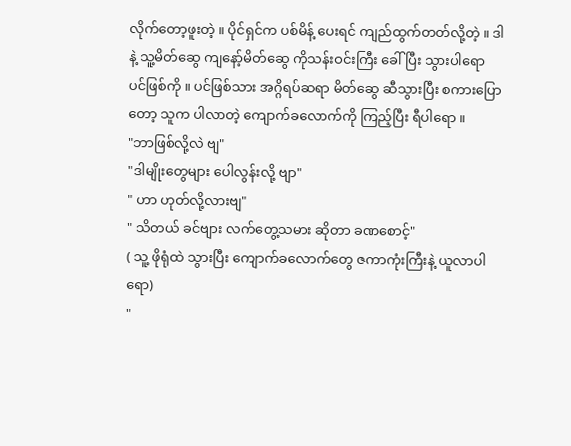လိုက်တော့ဖူးတဲ့ ။ ပိုင်ရှင်က ပစ်မိန့် ပေးရင် ကျည်ထွက်တတ်လို့တဲ့ ။ ဒါနဲ့ သူ့မိတ်ဆွေ ကျနော့်မိတ်ဆွေ ကိုသန်းဝင်းကြီး ခေါ်ပြီး သွားပါရော ပင်ဖြစ်ကို ။ ပင်ဖြစ်သား အဂ္ဂိရပ်ဆရာ မိတ်ဆွေ ဆီသွားပြီး စကားပြောတော့ သူက ပါလာတဲ့ ကျောက်ခလောက်ကို ကြည့်ပြီး ရီပါရော ။
"ဘာဖြစ်လို့လဲ ဗျ"
"ဒါမျိုးတွေများ ပေါလွန်းလို့ ဗျာ"
" ဟာ ဟုတ်လို့လားဗျ"
" သိတယ် ခင်ဗျား လက်တွေ့သမား ဆိုတာ ခဏစောင့်"
( သူ့ ဖိုရုံထဲ သွားပြီး ကျောက်ခလောက်တွေ ဇကာကုံးကြီးနဲ့ ယူလာပါရော)
"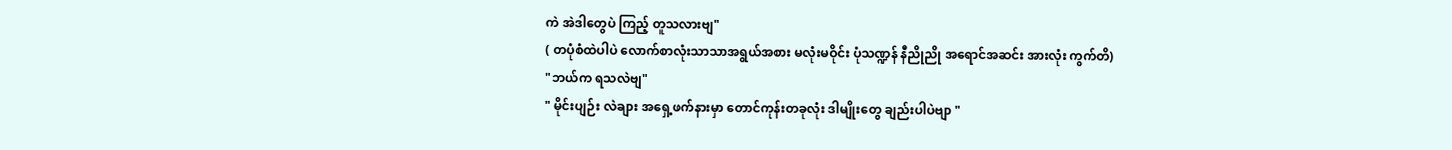ကဲ အဲဒါတွေပဲ ကြည့် တူသလားဗျ"
( တပုံစံထဲပါပဲ လောက်စာလုံးသာသာအရွယ်အစား မလုံးမဝိုင်း ပုံသဏ္ဍန် နီညိုညို အရောင်အဆင်း အားလုံး ကွက်တိ)
"ဘယ်က ရသလဲဗျ"
" မိုင်းပျဉ်း လဲချား အရှေ့ဖက်နားမှာ တောင်ကုန်းတခုလုံး ဒါမျိုးတွေ ချည်းပါပဲဗျာ "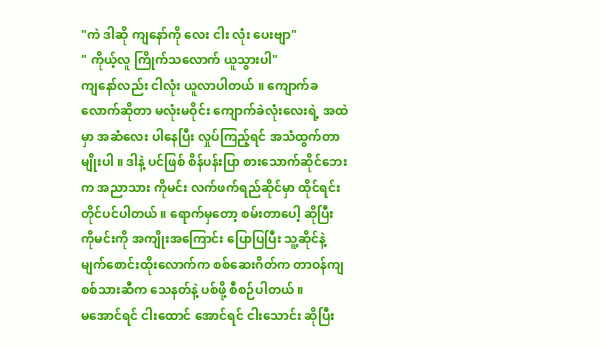"ကဲ ဒါဆို ကျနော်ကို လေး ငါး လုံး ပေးဗျာ"
" ကိုယ့်လူ ကြိုက်သလောက် ယူသွားပါ"
ကျနော်လည်း ငါလုံး ယူလာပါတယ် ။ ကျောက်ခလောက်ဆိုတာ မလုံးမဝိုင်း ကျောက်ခဲလုံးလေးရဲ့ အထဲမှာ အဆံလေး ပါနေပြီး လှုပ်ကြည့်ရင် အသံထွက်တာမျိုးပါ ။ ဒါနဲ့ ပင်ဖြစ် စိန်ပန်းပြာ စားသောက်ဆိုင်ဘေးက အညာသား ကိုမင်း လက်ဖက်ရည်ဆိုင်မှာ ထိုင်ရင်း တိုင်ပင်ပါတယ် ။ ရောက်မှတော့ စမ်းတာပေါ့ ဆိုပြီး ကိုမင်းကို အကျိုးအကြောင်း ပြောပြပြီး သူ့ဆိုင်နဲ့ မျက်စောင်းထိုးလောက်က စစ်ဆေးဂိတ်က တာဝန်ကျ စစ်သားဆီက သေနတ်နဲ့ ပစ်ဖို့ စီစဉ်ပါတယ် ။
မအောင်ရင် ငါးထောင် အောင်ရင် ငါးသောင်း ဆိုပြီး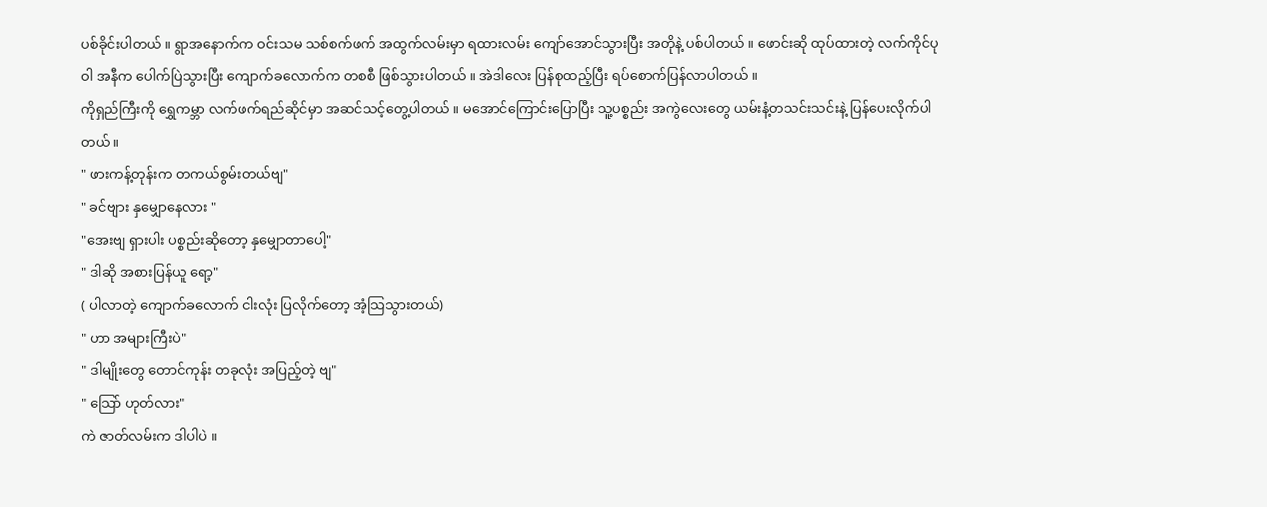ပစ်ခိုင်းပါတယ် ။ ရွာအနောက်က ဝင်းသမ သစ်စက်ဖက် အထွက်လမ်းမှာ ရထားလမ်း ကျော်အောင်သွားပြီး အတိုနဲ့ ပစ်ပါတယ် ။ ဖောင်းဆို ထုပ်ထားတဲ့ လက်ကိုင်ပုဝါ အနီက ပေါက်ပြဲသွားပြီး ကျောက်ခလောက်က တစစီ ဖြစ်သွားပါတယ် ။ အဲဒါလေး ပြန်စုထည့်ပြီး ရပ်စောက်ပြန်လာပါတယ် ။
ကိုရှည်ကြီးကို ရွှေကမ္ဘာ လက်ဖက်ရည်ဆိုင်မှာ အဆင်သင့်တွေ့ပါတယ် ။ မအောင်ကြောင်းပြောပြီး သူ့ပစ္စည်း အကွဲလေးတွေ ယမ်းနံ့တသင်းသင်းနဲ့ ပြန်ပေးလိုက်ပါတယ်။
" ဖားကန့်တုန်းက တကယ်စွမ်းတယ်ဗျ"
" ခင်ဗျား နှမျှောနေလား "
"အေးဗျ ရှားပါး ပစ္စည်းဆိုတော့ နှမျှောတာပေါ့"
" ဒါဆို အစားပြန်ယူ ရော့"
( ပါလာတဲ့ ကျောက်ခလောက် ငါးလုံး ပြလိုက်တော့ အံ့သြသွားတယ်)
" ဟာ အများကြီးပဲ"
" ဒါမျိုးတွေ တောင်ကုန်း တခုလုံး အပြည့်တဲ့ ဗျ"
" သြော် ဟုတ်လား"
ကဲ ဇာတ်လမ်းက ဒါပါပဲ ။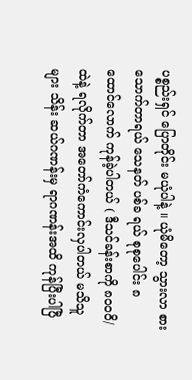ပစ္စည်းရှင် ပြောတိုင်း မယုံပါနဲ့ ။ ယုံမိတော့ သွားလာ စားသောက်တာရယ် သေနတ် ပစ်ခ ရယ် စုစုပေါင်း ၈ ထောင်လောက် ကုန်ခဲ့ပါတယ် ( ဒီသင်ခန်းစာကို ၈၀၀၀ိ/ထဲနဲ့ ရလိုက်တာ အတော်ကံကောင်းလှပါတယ် မသိသူများ သိန်း ဆယ်ဂဏန်းမှ ရာဂဏန်းအထိ ကုန်ပြီးပါပြီ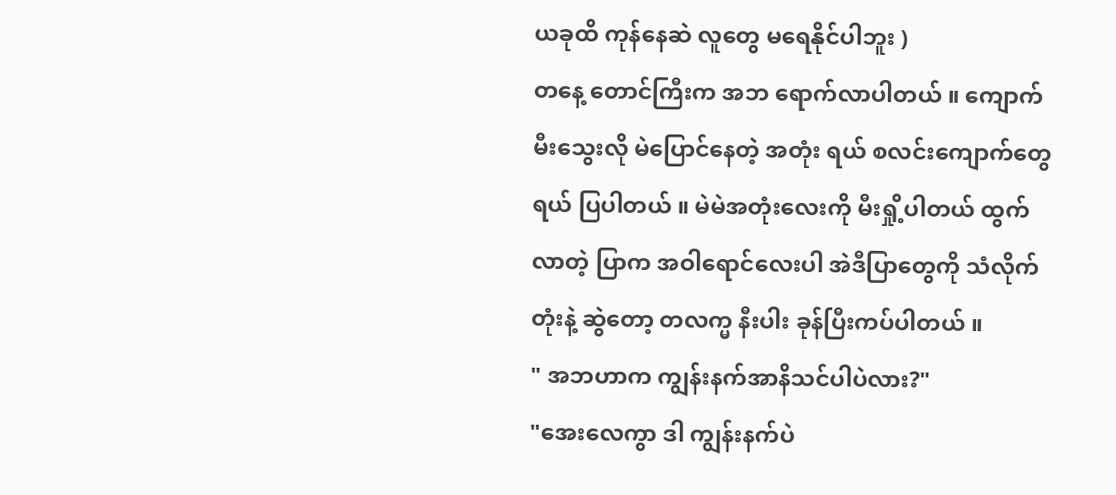ယခုထိ ကုန်နေဆဲ လူတွေ မရေနိုင်ပါဘူး )
တနေ့ တောင်ကြီးက အဘ ရောက်လာပါတယ် ။ ကျောက်မီးသွေးလို မဲပြောင်နေတဲ့ အတုံး ရယ် စလင်းကျောက်တွေရယ် ပြပါတယ် ။ မဲမဲအတုံးလေးကို မီးရှို့ပါတယ် ထွက်လာတဲ့ ပြာက အဝါရောင်လေးပါ အဲဒီပြာတွေကို သံလိုက်တုံးနဲ့ ဆွဲတော့ တလက္မ နီးပါး ခုန်ပြီးကပ်ပါတယ် ။
" အဘဟာက ကျွန်းနက်အာနိသင်ပါပဲလား?"
"အေးလေကွာ ဒါ ကျွန်းနက်ပဲ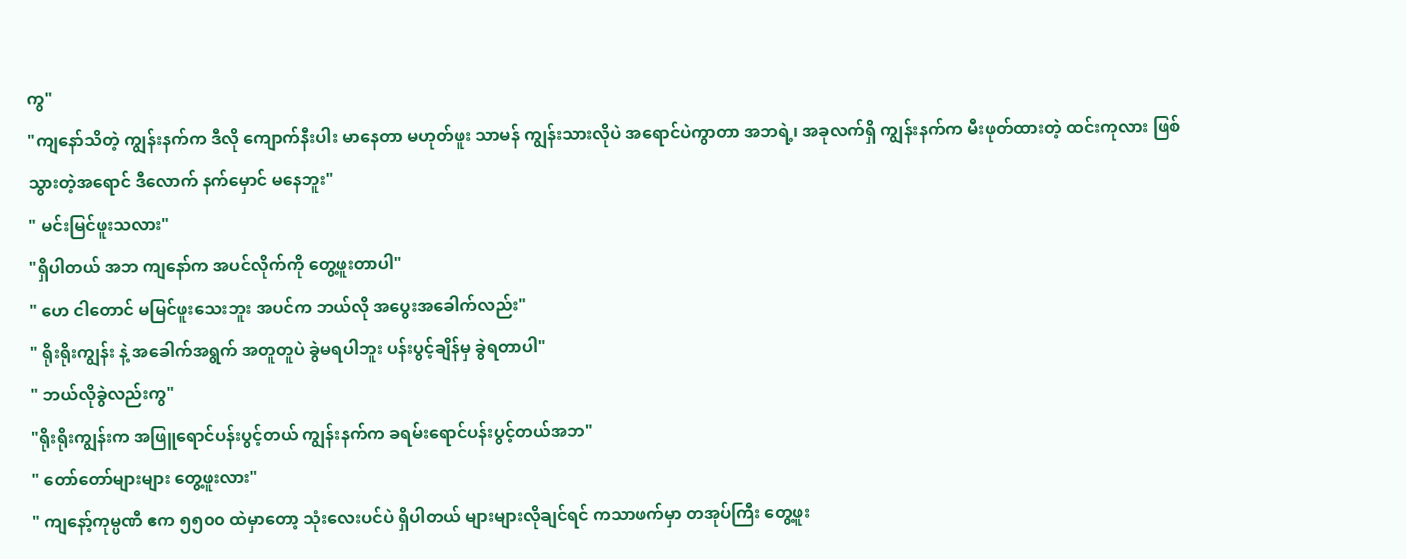ကွ"
"ကျနော်သိတဲ့ ကျွန်းနက်က ဒီလို ကျောက်နီးပါး မာနေတာ မဟုတ်ဖူး သာမန် ကျွန်းသားလိုပဲ အရောင်ပဲကွာတာ အဘရဲ့၊ အခုလက်ရှိ ကျွန်းနက်က မီးဖုတ်ထားတဲ့ ထင်းကုလား ဖြစ်သွားတဲ့အရောင် ဒီလောက် နက်မှောင် မနေဘူး"
" မင်းမြင်ဖူးသလား"
"ရှိပါတယ် အဘ ကျနော်က အပင်လိုက်ကို တွေ့ဖူးတာပါ"
" ဟေ ငါတောင် မမြင်ဖူးသေးဘူး အပင်က ဘယ်လို အပွေးအခေါက်လည်း"
" ရိုးရိုးကျွန်း နဲ့ အခေါက်အရွက် အတူတူပဲ ခွဲမရပါဘူး ပန်းပွင့်ချိန်မှ ခွဲရတာပါ"
" ဘယ်လိုခွဲလည်းကွ"
"ရိုးရိုးကျွန်းက အဖြူရောင်ပန်းပွင့်တယ် ကျွန်းနက်က ခရမ်းရောင်ပန်းပွင့်တယ်အဘ"
" တော်တော်များများ တွေ့ဖူးလား"
" ကျနော့်ကုမ္ပဏီ ဧက ၅၅၀၀ ထဲမှာတော့ သုံးလေးပင်ပဲ ရှိပါတယ် များများလိုချင်ရင် ကသာဖက်မှာ တအုပ်ကြီး တွေ့ဖူး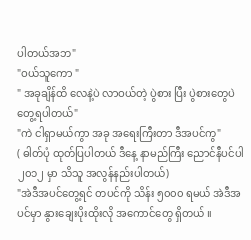ပါတယ်အဘ"
"ဝယ်သူကော "
" အခုချိန်ထိ လေနဲ့ပဲ လာဝယ်တဲ့ ပွဲစား ပြီး ပွဲစားတွေပဲ တွေ့ရပါတယ်"
"ကဲ ငါရှာမယ်ကွာ အခု အရေးကြီးတာ ဒီအပင်ကွ"
( ဓါတ်ပုံ ထုတ်ပြပါတယ် ဒီနေ့ နာမည်ကြီး ညောင်နီပင်ပါ ၂၀၁၂ မှာ သိသူ အလွန်နည်းပါတယ်)
"အဲဒီအပင်တွေ့ရင် တပင်ကို သိန်း ၅၀၀၀ ရမယ် အဲဒီအပင်မှာ နွားချေးပိုးထိုးလို အကောင်တွေ ရှိတယ် ။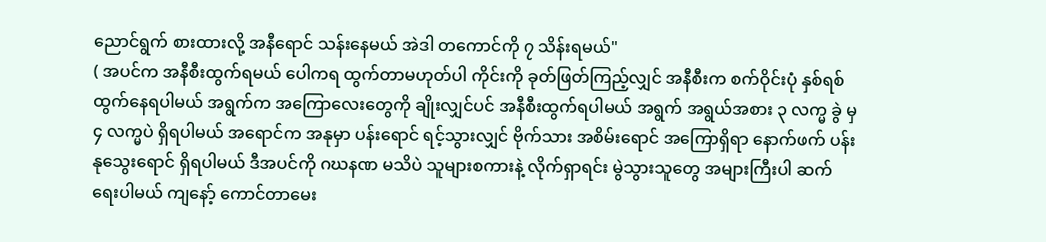ညောင်ရွက် စားထားလို့ အနီရောင် သန်းနေမယ် အဲဒါ တကောင်ကို ၇ သိန်းရမယ်"
( အပင်က အနီစီးထွက်ရမယ် ပေါကရ ထွက်တာမဟုတ်ပါ ကိုင်းကို ခုတ်ဖြတ်ကြည့်လျှင် အနီစီးက စက်ဝိုင်းပုံ နှစ်ရစ် ထွက်နေရပါမယ် အရွက်က အကြောလေးတွေကို ချိုးလျှင်ပင် အနီစီးထွက်ရပါမယ် အရွက် အရွယ်အစား ၃ လက္မ ခွဲ မှ ၄ လက္မပဲ ရှိရပါမယ် အရောင်က အနုမှာ ပန်းရောင် ရင့်သွားလျှင် ဗိုက်သား အစိမ်းရောင် အကြောရှိရာ နောက်ဖက် ပန်းနုသွေးရောင် ရှိရပါမယ် ဒီအပင်ကို ဂဃနဏ မသိပဲ သူများစကားနဲ့ လိုက်ရှာရင်း မွဲသွားသူတွေ အများကြီးပါ ဆက်ရေးပါမယ် ကျနော့် ကောင်တာမေး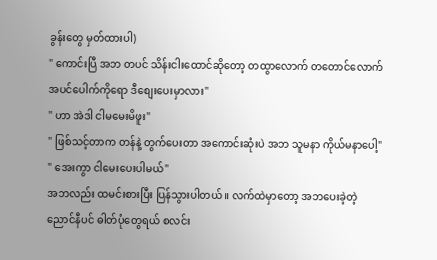ခွန်းတွေ မှတ်ထားပါ)
" ကောင်းပြီ အဘ တပင် သိန်းငါးထောင်ဆိုတော့ တထွာလောက် တတောင်လောက် အပင်ပေါက်ကိုရော ဒီစျေးပေးမှာလား"
" ဟာ အဲဒါ ငါမမေးမိဖူး"
" ဖြစ်သင့်တာက တန်နဲ့ တွက်ပေးတာ အကောင်းဆုံးပဲ အဘ သူမနာ ကိုယ်မနာပေါ့"
" အေးကွာ ငါမေးပေးပါမယ်"
အဘလည်း ထမင်းစားပြီး ပြန်သွားပါတယ် ။ လက်ထဲမှာတော့ အဘပေးခဲ့တဲ့ ညောင်နီပင် ဓါတ်ပုံတွေရယ် စလင်း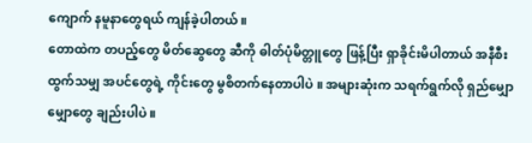ကျောက် နမူနာတွေရယ် ကျန်ခဲ့ပါတယ် ။
တောထဲက တပည့်တွေ မိတ်ဆွေတွေ ဆီကို ဓါတ်ပုံမိတ္တူတွေ ဖြန့်ပြီး ရှာခိုင်းမိပါတာယ် အနီစီး ထွက်သမျှ အပင်တွေရဲ့ ကိုင်းတွေ မွစိတက်နေတာပါပဲ ။ အများဆုံးက သရက်ရွက်လို ရှည်မျှောမျှောတွေ ချည်းပါပဲ ။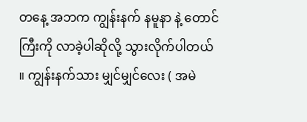တနေ့ အဘက ကျွန်းနက် နမူနာ နဲ့ တောင်ကြီးကို လာခဲ့ပါဆိုလို့ သွားလိုက်ပါတယ် ။ ကျွန်းနက်သား မျှင်မျှင်လေး ( အမဲ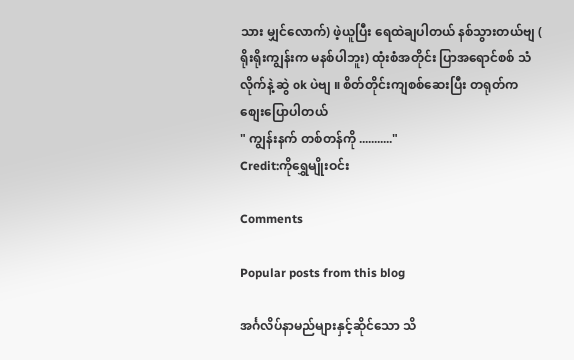သား မျှင်လောက်) ဖဲ့ယူပြီး ရေထဲချပါတယ် နစ်သွားတယ်ဗျ ( ရိုးရိုးကျွန်းက မနစ်ပါဘူး) ထုံးစံအတိုင်း ပြာအရောင်စစ် သံလိုက်နဲ့ ဆွဲ ok ပဲဗျ ။ စိတ်တိုင်းကျစစ်ဆေးပြီး တရုတ်က စျေးပြောပါတယ်
" ကျွန်းနက် တစ်တန်ကို ..........."
Credit:ကိုရွှေမျိုးဝင်း

Comments

Popular posts from this blog

အင်္ဂလိပ်နာမည်များနှင့်ဆိုင်သော သိ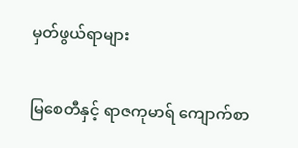မှတ်ဖွယ်ရာများ

မြစေတီနှင့် ရာဇကုမာရ် ကျောက်စာ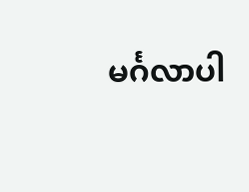မင်္ဂလာပါ